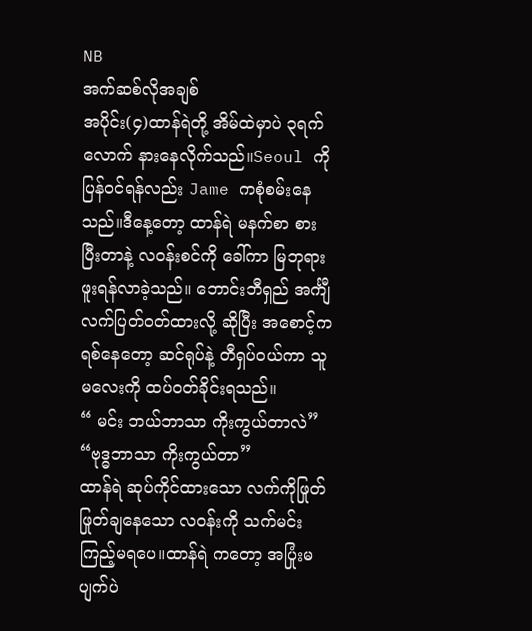NB
အက်ဆစ်လိုအချစ်
အပိုင်း(၄)ထာန်ရဲတို့ အိမ်ထဲမှာပဲ ၃ရက်လောက် နားနေလိုက်သည်။Seoul ကို ပြန်ဝင်ရန်လည်း Jame ကစုံစမ်းနေသည်။ဒီနေ့တော့ ထာန်ရဲ မနက်စာ စားပြီးတာနဲ့ လဝန်းစင်ကို ခေါ်ကာ မြဘုရားဖူးရန်လာခဲ့သည်။ ဘောင်းဘီရှည် အင်္ကျီလက်ပြတ်ဝတ်ထားလို့ ဆိုပြီး အစောင့်က ရစ်နေတော့ ဆင်ရုပ်နဲ့ တီရှပ်ဝယ်ကာ သူမလေးကို ထပ်ဝတ်ခိုင်းရသည်။
“ မင်း ဘယ်ဘာသာ ကိုးကွယ်တာလဲ”
“ဗုဒ္ဓဘာသာ ကိုးကွယ်တာ”
ထာန်ရဲ ဆုပ်ကိုင်ထားသော လက်ကိုဖြုတ်ဖြုတ်ချနေသော လဝန်းကို သက်မင်းကြည့်မရပေ။ထာန်ရဲ ကတော့ အပြုံးမပျက်ပဲ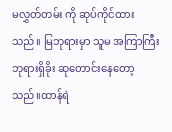မလွှတ်တမ်း ကို ဆုပ်ကိုင်ထားသည်။ မြဘုရားမှာ သူမ အကြာကြီး ဘုရားရှိခိုး ဆုတောင်းနေတော့သည်။ထာန်ရဲ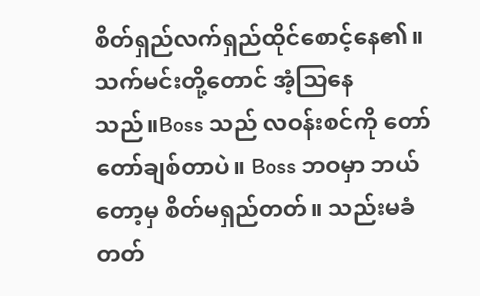စိတ်ရှည်လက်ရှည်ထိုင်စောင့်နေ၏။
သက်မင်းတို့တောင် အံ့သြနေသည်။Boss သည် လဝန်းစင်ကို တော်တော်ချစ်တာပဲ။ Boss ဘဝမှာ ဘယ်တော့မှ စိတ်မရှည်တတ်။ သည်းမခံတတ်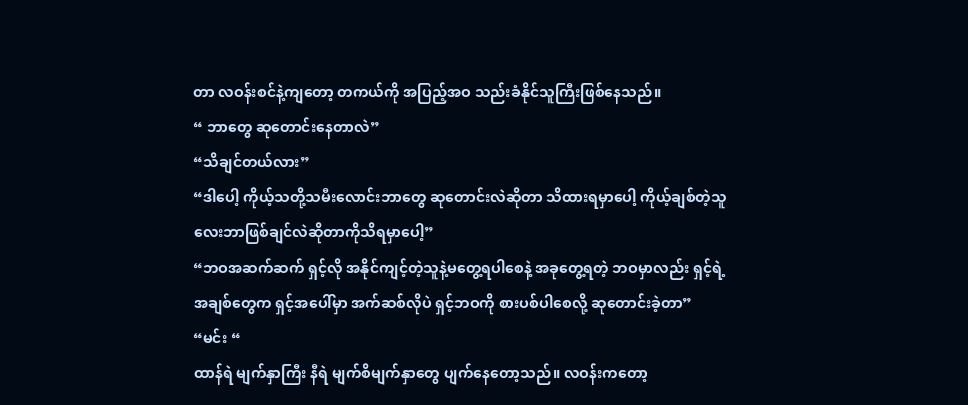တာ လဝန်းစင်နဲ့ကျတော့ တကယ်ကို အပြည့်အဝ သည်းခံနိုင်သူကြီးဖြစ်နေသည်။
“ ဘာတွေ ဆုတောင်းနေတာလဲ”
“သိချင်တယ်လား”
“ဒါပေါ့ ကိုယ့်သတို့သမီးလောင်းဘာတွေ ဆုတောင်းလဲဆိုတာ သိထားရမှာပေါ့ ကိုယ့်ချစ်တဲ့သူလေးဘာဖြစ်ချင်လဲဆိုတာကိုသိရမှာပေါ့”
“ဘဝအဆက်ဆက် ရှင့်လို အနိုင်ကျင့်တဲ့သူနဲ့မတွေ့ရပါစေနဲ့ အခုတွေ့ရတဲ့ ဘဝမှာလည်း ရှင့်ရဲ့ အချစ်တွေက ရှင့်အပေါ်မှာ အက်ဆစ်လိုပဲ ရှင့်ဘဝကို စားပစ်ပါစေလို့ ဆုတောင်းခဲ့တာ”
“မင်း “
ထာန်ရဲ မျက်နှာကြီး နီရဲ မျက်စိမျက်နှာတွေ ပျက်နေတော့သည်။ လဝန်းကတော့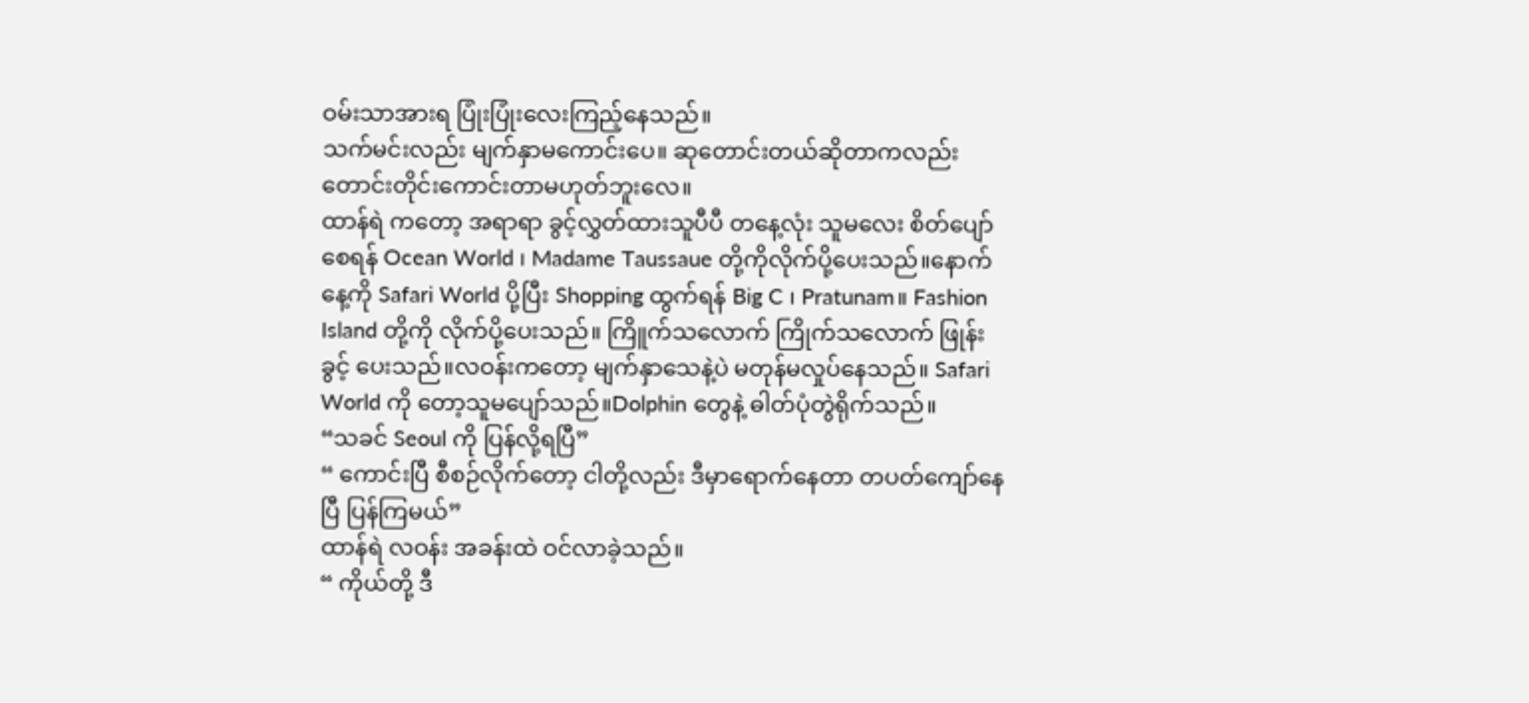ဝမ်းသာအားရ ပြုံးပြုံးလေးကြည့်နေသည်။
သက်မင်းလည်း မျက်နှာမကောင်းပေ။ ဆုတောင်းတယ်ဆိုတာကလည်း တောင်းတိုင်းကောင်းတာမဟုတ်ဘူးလေ။
ထာန်ရဲ ကတော့ အရာရာ ခွင့်လွှတ်ထားသူပီပီ တနေ့လုံး သူမလေး စိတ်ပျော်စေရန် Ocean World ၊ Madame Taussaue တို့ကိုလိုက်ပို့ပေးသည်။နောက်နေ့ကို Safari World ပို့ပြီး Shopping ထွက်ရန် Big C ၊ Pratunam။ Fashion Island တို့ကို လိုက်ပို့ပေးသည်။ ကြိူက်သလောက် ကြိုက်သလောက် ဖြုန်းခွင့် ပေးသည်။လဝန်းကတော့ မျက်နှာသေနဲ့ပဲ မတုန်မလှုပ်နေသည်။ Safari World ကို တော့သူမပျော်သည်။Dolphin တွေနဲ့ ဓါတ်ပုံတွဲရိုက်သည်။
“သခင် Seoul ကို ပြန်လို့ရပြီ”
“ ကောင်းပြီ စီစဉ်လိုက်တော့ ငါတို့လည်း ဒီမှာရောက်နေတာ တပတ်ကျော်နေပြီ ပြန်ကြမယ်”
ထာန်ရဲ လဝန်း အခန်းထဲ ဝင်လာခဲ့သည်။
“ ကိုယ်တို့ ဒီ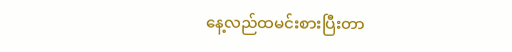နေ့လည်ထမင်းစားပြီးတာ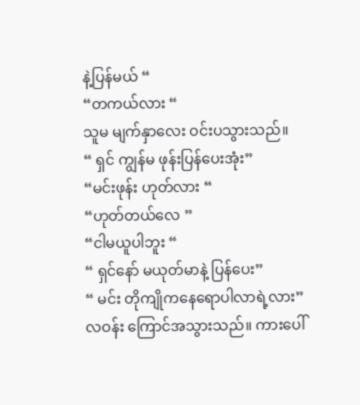နဲ့ပြန်မယ် “
“တကယ်လား “
သူမ မျက်နှာလေး ဝင်းပသွားသည်။
“ ရှင် ကျွန်မ ဖုန်းပြန်ပေးအုံး”
“မင်းဖုန်း ဟုတ်လား “
“ဟုတ်တယ်လေ ”
“ငါမယူပါဘူး “
“ ရှင်နော် မယုတ်မာနဲ့ ပြန်ပေး”
“ မင်း တိုကျိုကနေရောပါလာရဲ့လား”
လဝန်း ကြောင်အသွားသည်။ ကားပေါ်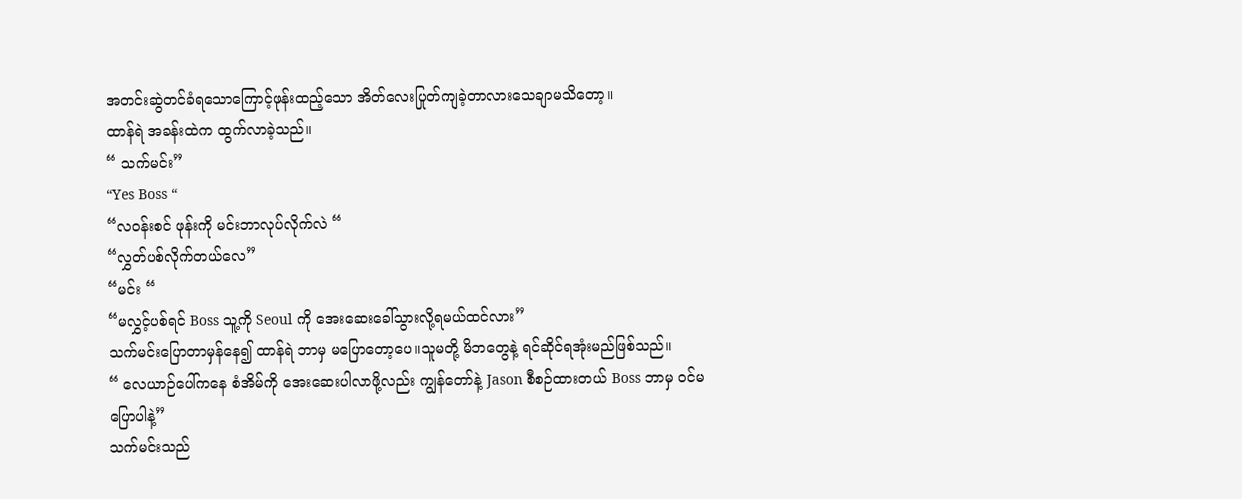အတင်းဆွဲတင်ခံရသောကြောင့်ဖုန်းထည့်သော အိတ်လေးပြုတ်ကျခဲ့တာလားသေချာမသိတော့။
ထာန်ရဲ အခန်းထဲက ထွက်လာခဲ့သည်။
“ သက်မင်း”
“Yes Boss “
“လဝန်းစင် ဖုန်းကို မင်းဘာလုပ်လိုက်လဲ “
“လွှတ်ပစ်လိုက်တယ်လေ”
“မင်း “
“မလွှင့်ပစ်ရင် Boss သူ့ကို Seoul ကို အေးဆေးခေါ်သွားလို့ရမယ်ထင်လား”
သက်မင်းပြောတာမှန်နေ၍ ထာန်ရဲ ဘာမှ မပြောတော့ပေ။သူမတို့ မိဘတွေနဲ့ ရင်ဆိုင်ရအုံးမည်ဖြစ်သည်။
“ လေယာဉ်ပေါ်ကနေ စံအိမ်ကို အေးဆေးပါလာဖို့လည်း ကျွန်တော်နဲ့ Jason စီစဉ်ထားတယ် Boss ဘာမှ ဝင်မပြောပါနဲ့”
သက်မင်းသည်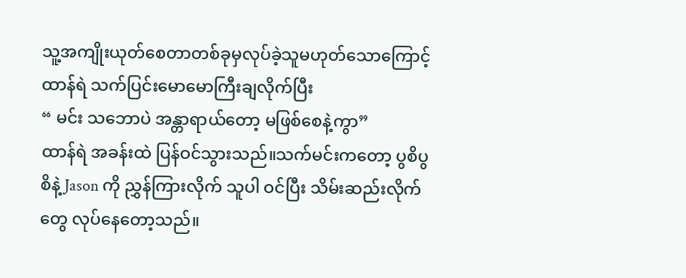သူ့အကျိုးယုတ်စေတာတစ်ခုမှလုပ်ခဲ့သူမဟုတ်သောကြောင့် ထာန်ရဲ သက်ပြင်းမောမောကြီးချလိုက်ပြီး
“ မင်း သဘောပဲ အန္တာရာယ်တော့ မဖြစ်စေနဲ့ကွာ”
ထာန်ရဲ အခန်းထဲ ပြန်ဝင်သွားသည်။သက်မင်းကတော့ ပွစိပွစိနဲ့ Jason ကို ညွှန်ကြားလိုက် သူပါ ဝင်ပြီး သိမ်းဆည်းလိုက် တွေ လုပ်နေတော့သည်။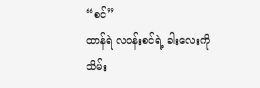“စင်”
ထာန်ရဲ လဝန်းစင်ရဲ့ ခါးလေးကို သိမ်း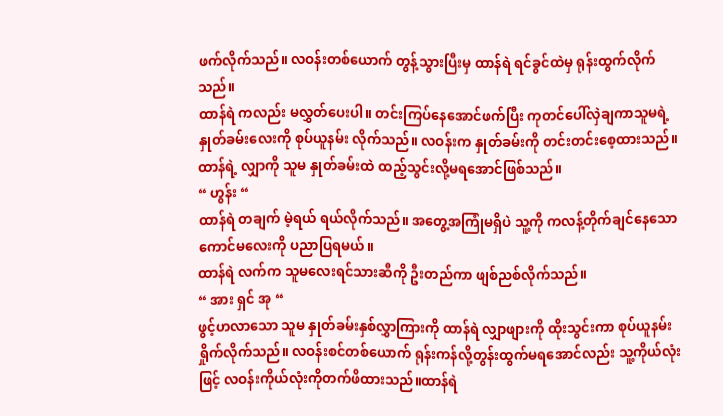ဖက်လိုက်သည်။ လဝန်းတစ်ယောက် တွန့်သွားပြီးမှ ထာန်ရဲ ရင်ခွင်ထဲမှ ရုန်းထွက်လိုက်သည်။
ထာန်ရဲ ကလည်း မလွှတ်ပေးပါ။ တင်းကြပ်နေအောင်ဖက်ပြီး ကုတင်ပေါ်လှဲချကာသူမရဲ့ နှုတ်ခမ်းလေးကို စုပ်ယူနမ်း လိုက်သည်။ လဝန်းက နှုတ်ခမ်းကို တင်းတင်းစေ့ထားသည်။ ထာန်ရဲ့ လျှာကို သူမ နှုတ်ခမ်းထဲ ထည့်သွင်းလို့မရအောင်ဖြစ်သည်။
“ ဟွန်း “
ထာန်ရဲ တချက် မဲ့ရယ် ရယ်လိုက်သည်။ အတွေ့အကြုံမရှိပဲ သူ့ကို ကလန့်တိုက်ချင်နေသော ကောင်မလေးကို ပညာပြရမယ်။
ထာန်ရဲ လက်က သူမလေးရင်သားဆီကို ဦးတည်ကာ ဖျစ်ညစ်လိုက်သည်။
“ အား ရှင် အု “
ဖွင့်ဟလာသော သူမ နှုတ်ခမ်းနှစ်လွှာကြားကို ထာန်ရဲ လျှာဖျားကို ထိုးသွင်းကာ စုပ်ယူနမ်းရှိုက်လိုက်သည်။ လဝန်းစင်တစ်ယောက် ရုန်းကန်လို့တွန်းထွက်မရအောင်လည်း သူ့ကိုယ်လုံးဖြင့် လဝန်းကိုယ်လုံးကိုတက်ဖိထားသည်။ထာန်ရဲ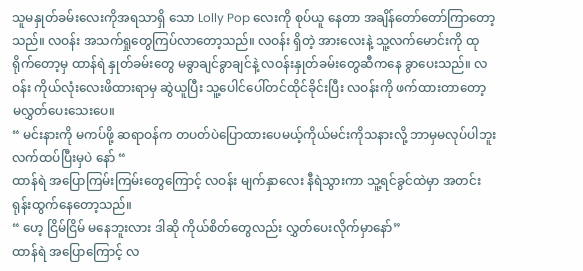သူမနှုတ်ခမ်းလေးကိုအရသာရှိ သော Lolly Pop လေးကို စုပ်ယူ နေတာ အချိန်တော်တော်ကြာတော့သည်။ လဝန်း အသက်ရှုတွေကြပ်လာတော့သည်။ လဝန်း ရှိတဲ့ အားလေးနဲ့ သူ့လက်မောင်းကို ထုရိုက်တော့မှ ထာန်ရဲ နှုတ်ခမ်းတွေ မခွာချင်ခွာချင်နဲ့ လဝန်းနှုတ်ခမ်းတွေဆီကနေ ခွာပေးသည်။ လဝန်း ကိုယ်လုံးလေးဖိထားရာမှ ဆွဲယူပြီး သူ့ပေါင်ပေါ်တင်ထိုင်ခိုင်းပြီး လဝန်းကို ဖက်ထားတာတော့ မလွှတ်ပေးသေးပေ။
“ မင်းနားကို မကပ်ဖို့ ဆရာဝန်က တပတ်ပဲပြောထားပေမယ့်ကိုယ်မင်းကိုသနားလို့ ဘာမှမလုပ်ပါဘူး လက်ထပ်ပြီးမှပဲ နော် “
ထာန်ရဲ အပြောကြမ်းကြမ်းတွေကြောင့် လဝန်း မျက်နှာလေး နီရဲသွားကာ သူ့ရင်ခွင်ထဲမှာ အတင်းရုန်းထွက်နေတော့သည်။
“ ဟေ့ ငြိမ်ငြိမ် မနေဘူးလား ဒါဆို ကိုယ်စိတ်တွေလည်း လွှတ်ပေးလိုက်မှာနော်”
ထာန်ရဲ အပြောကြောင့် လ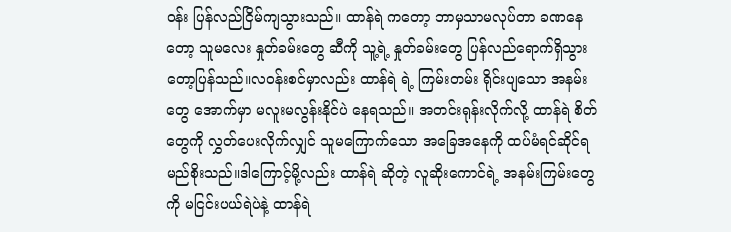ဝန်း ပြန်လည်ငြိမ်ကျသွားသည်။ ထာန်ရဲ ကတော့ ဘာမှသာမလုပ်တာ ခဏနေတော့ သူမလေး နှုတ်ခမ်းတွေ ဆီကို သူ့ရဲ့ နှုတ်ခမ်းတွေ ပြန်လည်ရောက်ရှိသွားတော့ပြန်သည်။လဝန်းစင်မှာလည်း ထာန်ရဲ ရဲ့ ကြမ်းတမ်း ရိုင်းပျသော အနမ်းတွေ အောက်မှာ မလူးမလွန်းနိုင်ပဲ နေရသည်။ အတင်းရုန်းလိုက်လို့ ထာန်ရဲ စိတ်တွေကို လွှတ်ပေးလိုက်လျှင် သူမကြောက်သော အခြေအနေကို ထပ်မံရင်ဆိုင်ရမည်စိုးသည်။ဒါကြောင့်မို့လည်း ထာန်ရဲ ဆိုတဲ့ လူဆိုးကောင်ရဲ့ အနမ်းကြမ်းတွေကို မငြင်းပယ်ရဲပဲနဲ့ ထာန်ရဲ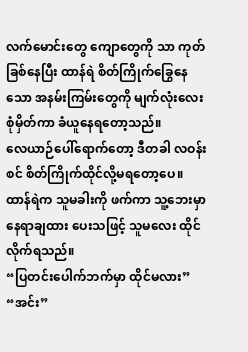လက်မောင်းတွေ ကျောတွေကို သာ ကုတ်ခြစ်နေပြီး ထာန်ရဲ စိတ်ကြိုက်ခြွေနေသော အနမ်းကြမ်းတွေကို မျက်လုံးလေး စုံမှိတ်ကာ ခံယူနေရတော့သည်။
လေယာဉ်ပေါ်ရောက်တော့ ဒီတခါ လဝန်းစင် စိတ်ကြိုက်ထိုင်လို့မရတော့ပေ။ ထာန်ရဲက သူမခါးကို ဖက်ကာ သူ့ဘေးမှာ နေရာချထား ပေးသဖြင့် သူမလေး ထိုင်လိုက်ရသည်။
“ပြတင်းပေါက်ဘက်မှာ ထိုင်မလား”
“အင်း”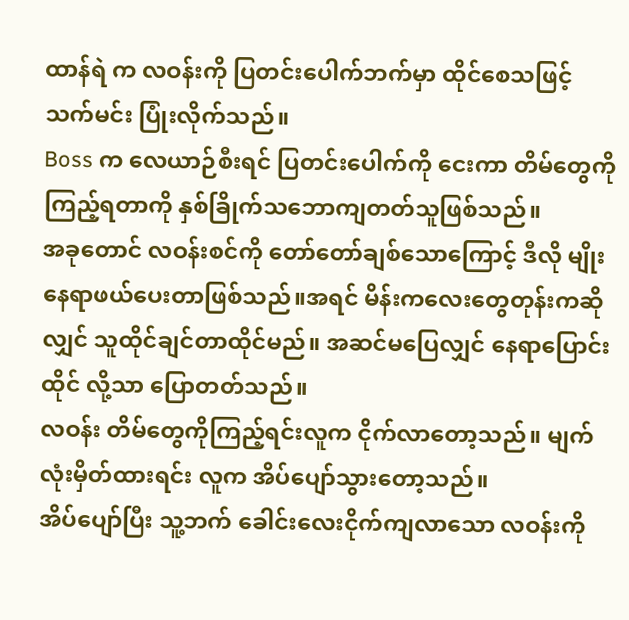ထာန်ရဲ က လဝန်းကို ပြတင်းပေါက်ဘက်မှာ ထိုင်စေသဖြင့် သက်မင်း ပြုံးလိုက်သည်။
Boss က လေယာဉ်စီးရင် ပြတင်းပေါက်ကို ငေးကာ တိမ်တွေကို ကြည့်ရတာကို နှစ်ခြိုက်သဘောကျတတ်သူဖြစ်သည်။
အခုတောင် လဝန်းစင်ကို တော်တော်ချစ်သောကြောင့် ဒီလို မျိုး နေရာဖယ်ပေးတာဖြစ်သည်။အရင် မိန်းကလေးတွေတုန်းကဆို လျှင် သူထိုင်ချင်တာထိုင်မည်။ အဆင်မပြေလျှင် နေရာပြောင်းထိုင် လို့သာ ပြောတတ်သည်။
လဝန်း တိမ်တွေကိုကြည့်ရင်းလူက ငိုက်လာတော့သည်။ မျက်လုံးမှိတ်ထားရင်း လူက အိပ်ပျော်သွားတော့သည်။
အိပ်ပျော်ပြီး သူ့ဘက် ခေါင်းလေးငိုက်ကျလာသော လဝန်းကို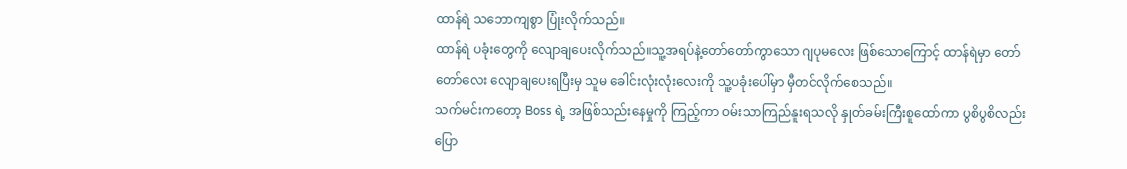ထာန်ရဲ သဘောကျစွာ ပြုံးလိုက်သည်။
ထာန်ရဲ ပခုံးတွေကို လျောချပေးလိုက်သည်။သူ့အရပ်နဲ့တော်တော်ကွာသော ဂျပုမလေး ဖြစ်သောကြောင့် ထာန်ရဲမှာ တော်တော်လေး လျောချပေးရပြီးမှ သူမ ခေါင်းလုံးလုံးလေးကို သူ့ပခုံးပေါ်မှာ မှီတင်လိုက်စေသည်။
သက်မင်းကတော့ Boss ရဲ့ အဖြစ်သည်းနေမှုကို ကြည့်ကာ ဝမ်းသာကြည်နူးရသလို နှုတ်ခမ်းကြီးစူထော်ကာ ပွစိပွစိလည်းပြော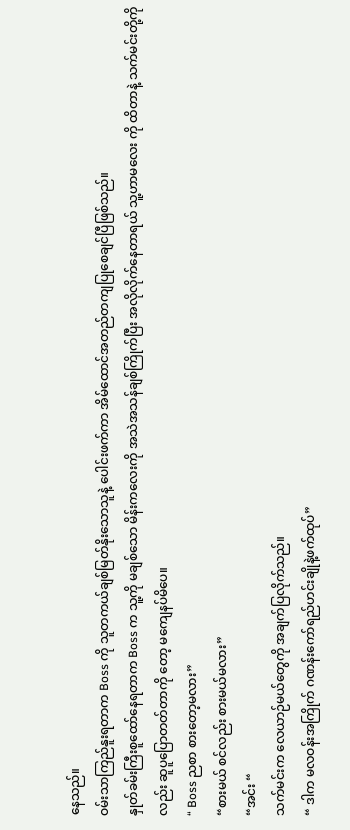နေသည်။
ဝမ်းသာကြည်နူးရတာက Boss ကို သူတကယ်ချစ်မြတ်နိုးသောသူနဲ့ ပေါင်းဖက်ကာ အိမ်ထောင်အတည်တကျပြုစေချင်ပြီဖြစ်သည်။
နှုတ်ခမ်းကြီးစူထော်နေရတာက Boss က သူ့ကို မချစ်သော မိန်းကလေးကို အသဲအသန်ချစ်ကြိုက်ပြီး အလိုလိုက်နေတာရယ် သူ့ဟာမလေး ကို ထိတာနဲ့ သက်မင်းတို့ကိုလည်း ဆူပူပြောတတ်တာကို တော့ မကျေနပ်မိပေ။
“ Boss ညစာ စားတော့မလား”
“စားမယ် စင်လည်း စားမယ်မလား”
“အင်း “
သက်မင်းက လေယာဉ်မယ်တွေကို အချက်ပြလိုက်သည်။
“ ဒါက မလဝန်းအကြိုက် ဂဏန်းကော်ရည်ဟင်းချိုနဲ့ဖက်ထုပ်”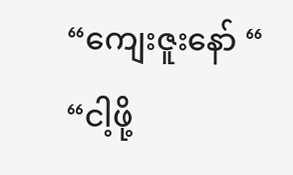“ကျေးဇူးနော် “
“ငါ့ဖို့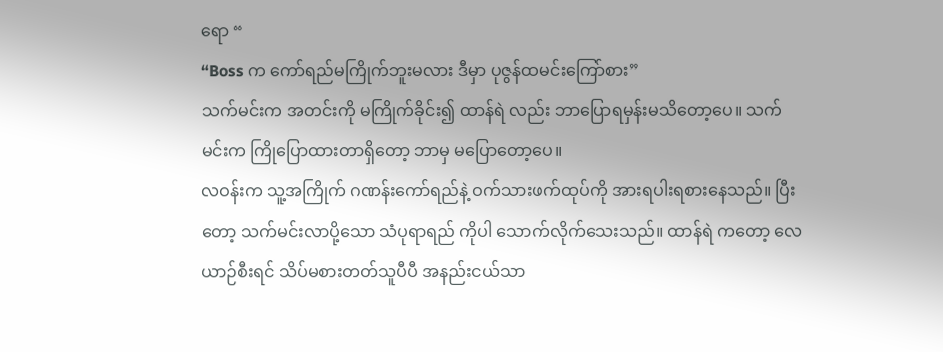ရော “
“Boss က ကော်ရည်မကြိုက်ဘူးမလား ဒီမှာ ပုဇွန်ထမင်းကြော်စား”
သက်မင်းက အတင်းကို မကြိုက်ခိုင်း၍ ထာန်ရဲ လည်း ဘာပြောရမှန်းမသိတော့ပေ။ သက်မင်းက ကြိုပြောထားတာရှိတော့ ဘာမှ မပြောတော့ပေ။
လဝန်းက သူ့အကြိုက် ဂဏန်းကော်ရည်နဲ့ ဝက်သားဖက်ထုပ်ကို အားရပါးရစားနေသည်။ ပြီးတော့ သက်မင်းလာပို့သော သံပုရာရည် ကိုပါ သောက်လိုက်သေးသည်။ ထာန်ရဲ ကတော့ လေယာဉ်စီးရင် သိပ်မစားတတ်သူပီပီ အနည်းငယ်သာ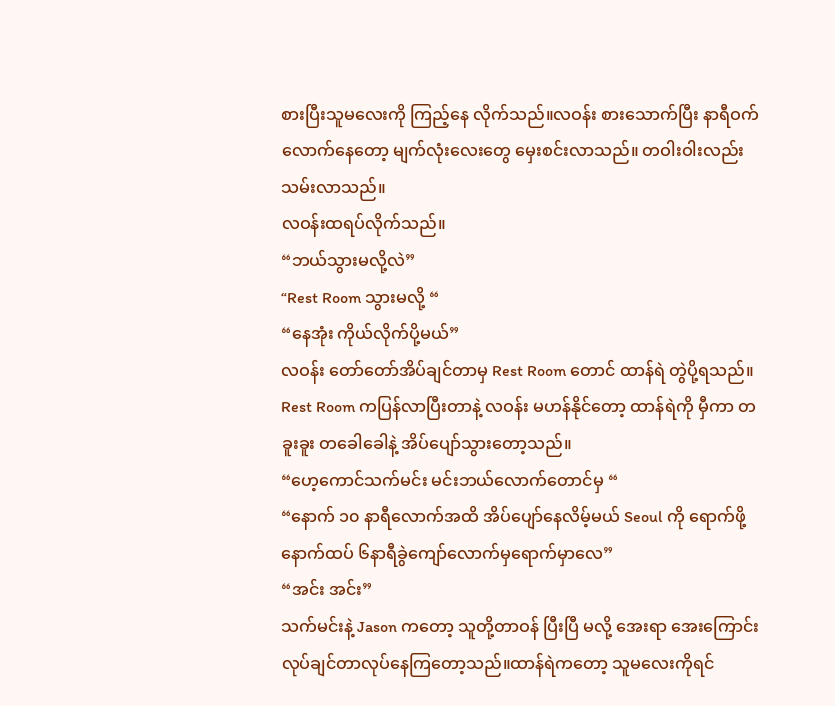စားပြီးသူမလေးကို ကြည့်နေ လိုက်သည်။လဝန်း စားသောက်ပြီး နာရီဝက်လောက်နေတော့ မျက်လုံးလေးတွေ မှေးစင်းလာသည်။ တဝါးဝါးလည်း သမ်းလာသည်။
လဝန်းထရပ်လိုက်သည်။
“ဘယ်သွားမလို့လဲ”
“Rest Room သွားမလို့ “
“နေအုံး ကိုယ်လိုက်ပို့မယ်”
လဝန်း တော်တော်အိပ်ချင်တာမှ Rest Room တောင် ထာန်ရဲ တွဲပို့ရသည်။ Rest Room ကပြန်လာပြီးတာနဲ့ လဝန်း မဟန်နိုင်တော့ ထာန်ရဲကို မှီကာ တခူးခူး တခေါခေါနဲ့ အိပ်ပျော်သွားတော့သည်။
“ဟေ့ကောင်သက်မင်း မင်းဘယ်လောက်တောင်မှ “
“နောက် ၁၀ နာရီလောက်အထိ အိပ်ပျော်နေလိမ့်မယ် Seoul ကို ရောက်ဖို့ နောက်ထပ် ၆နာရီခွဲကျော်လောက်မှရောက်မှာလေ”
“အင်း အင်း”
သက်မင်းနဲ့ Jason ကတော့ သူတို့တာဝန် ပြီးပြီ မလို့ အေးရာ အေးကြောင်း လုပ်ချင်တာလုပ်နေကြတော့သည်။ထာန်ရဲကတော့ သူမလေးကိုရင်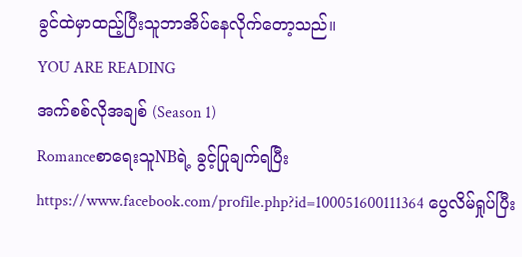ခွင်ထဲမှာထည့်ပြီးသူဘာအိပ်နေလိုက်တော့သည်။
YOU ARE READING
အက်စစ်လိုအချစ် (Season 1)
RomanceစာရေးသူNBရဲ့ ခွင့်ပြုချက်ရပြီး https://www.facebook.com/profile.php?id=100051600111364 ပွေလိမ်ရှုပ်ပြီး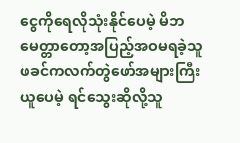ငွေကိုရေလိုသုံးနိုင်ပေမဲ့ မိဘမေတ္တာတော့အပြည့်အဝမရခဲ့သူ ဖခင်ကလက်တွဲဖော်အများကြီးယူပေမဲ့ ရင်သွေးဆိုလို့သူ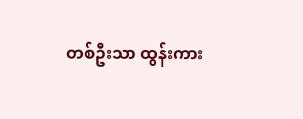တစ်ဦးသာ ထွန်းကား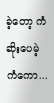ခဲ့တော့ ကံဆိုးပေမဲ့ ကံကော...